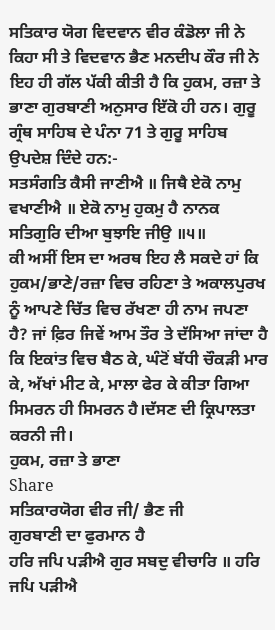ਸਤਿਕਾਰ ਯੋਗ ਵਿਦਵਾਨ ਵੀਰ ਕੰਡੋਲਾ ਜੀ ਨੇ ਕਿਹਾ ਸੀ ਤੇ ਵਿਦਵਾਨ ਭੈਣ ਮਨਦੀਪ ਕੌਰ ਜੀ ਨੇ ਇਹ ਹੀ ਗੱਲ ਪੱਕੀ ਕੀਤੀ ਹੈ ਕਿ ਹੁਕਮ, ਰਜ਼ਾ ਤੇ ਭਾਣਾ ਗੁਰਬਾਣੀ ਅਨੁਸਾਰ ਇੱਕੋ ਹੀ ਹਨ। ਗੁਰੂ ਗ੍ਰੰਥ ਸਾਹਿਬ ਦੇ ਪੰਨਾ 71 ਤੇ ਗੁਰੂ ਸਾਹਿਬ ਉਪਦੇਸ਼ ਦਿੰਦੇ ਹਨ:-
ਸਤਸੰਗਤਿ ਕੈਸੀ ਜਾਣੀਐ ॥ ਜਿਥੈ ਏਕੋ ਨਾਮੁ ਵਖਾਣੀਐ ॥ ਏਕੋ ਨਾਮੁ ਹੁਕਮੁ ਹੈ ਨਾਨਕ ਸਤਿਗੁਰਿ ਦੀਆ ਬੁਝਾਇ ਜੀਉ ॥੫॥
ਕੀ ਅਸੀਂ ਇਸ ਦਾ ਅਰਥ ਇਹ ਲੈ ਸਕਦੇ ਹਾਂ ਕਿ ਹੁਕਮ/ਭਾਣੇ/ਰਜ਼ਾ ਵਿਚ ਰਹਿਣਾ ਤੇ ਅਕਾਲਪੁਰਖ ਨੂੰ ਆਪਣੇ ਚਿੱਤ ਵਿਚ ਰੱਖਣਾ ਹੀ ਨਾਮ ਜਪਣਾ ਹੈ? ਜਾਂ ਫ਼ਿਰ ਜਿਵੇਂ ਆਮ ਤੌਰ ਤੇ ਦੱਸਿਆ ਜਾਂਦਾ ਹੈ ਕਿ ਇਕਾਂਤ ਵਿਚ ਬੈਠ ਕੇ, ਘੰਟੋਂ ਬੱਧੀ ਚੌਕੜੀ ਮਾਰ ਕੇ, ਅੱਖਾਂ ਮੀਟ ਕੇ, ਮਾਲਾ ਫੇਰ ਕੇ ਕੀਤਾ ਗਿਆ ਸਿਮਰਨ ਹੀ ਸਿਮਰਨ ਹੈ।ਦੱਸਣ ਦੀ ਕ੍ਰਿਪਾਲਤਾ ਕਰਨੀ ਜੀ।
ਹੁਕਮ, ਰਜ਼ਾ ਤੇ ਭਾਣਾ
Share
ਸਤਿਕਾਰਯੋਗ ਵੀਰ ਜੀ/ ਭੈਣ ਜੀ
ਗੁਰਬਾਣੀ ਦਾ ਫੁਰਮਾਨ ਹੈ
ਹਰਿ ਜਪਿ ਪੜੀਐ ਗੁਰ ਸਬਦੁ ਵੀਚਾਰਿ ॥ ਹਰਿ ਜਪਿ ਪੜੀਐ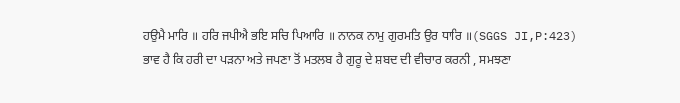ਹਉਮੈ ਮਾਰਿ ॥ ਹਰਿ ਜਪੀਐ ਭਇ ਸਚਿ ਪਿਆਰਿ ॥ ਨਾਨਕ ਨਾਮੁ ਗੁਰਮਤਿ ਉਰ ਧਾਰਿ ॥(SGGS JI,P:423)
ਭਾਵ ਹੈ ਕਿ ਹਰੀ ਦਾ ਪੜਨਾ ਅਤੇ ਜਪਣਾ ਤੋਂ ਮਤਲਬ ਹੈ ਗੁਰੂ ਦੇ ਸ਼ਬਦ ਦੀ ਵੀਚਾਰ ਕਰਨੀ , ਸਮਝਣਾ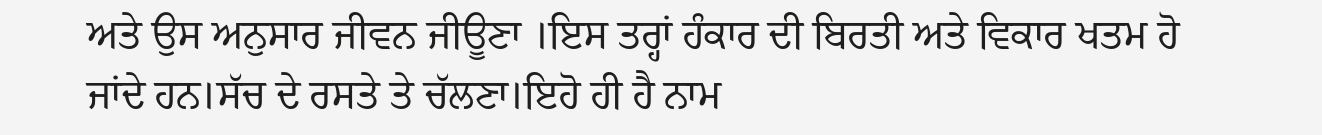ਅਤੇ ਉਸ ਅਨੁਸਾਰ ਜੀਵਨ ਜੀਊਣਾ ।ਇਸ ਤਰ੍ਹਾਂ ਹੰਕਾਰ ਦੀ ਬਿਰਤੀ ਅਤੇ ਵਿਕਾਰ ਖਤਮ ਹੋ ਜਾਂਦੇ ਹਨ।ਸੱਚ ਦੇ ਰਸਤੇ ਤੇ ਚੱਲਣਾ।ਇਹੋ ਹੀ ਹੈ ਨਾਮ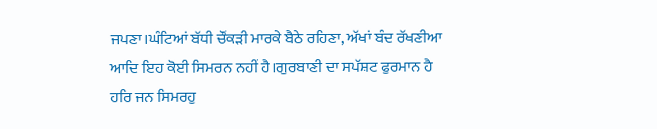ਜਪਣਾ।ਘੰਟਿਆਂ ਬੱਧੀ ਚੌਂਕੜੀ ਮਾਰਕੇ ਬੈਠੇ ਰਹਿਣਾ, ਅੱਖਾਂ ਬੰਦ ਰੱਖਣੀਆ ਆਦਿ ਇਹ ਕੋਈ ਸਿਮਰਨ ਨਹੀਂ ਹੈ।ਗੁਰਬਾਣੀ ਦਾ ਸਪੱਸ਼ਟ ਫੁਰਮਾਨ ਹੈ
ਹਰਿ ਜਨ ਸਿਮਰਹੁ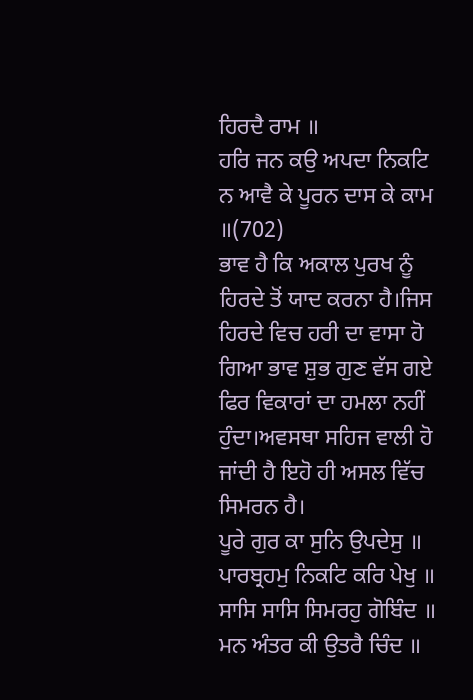ਹਿਰਦੈ ਰਾਮ ॥
ਹਰਿ ਜਨ ਕਉ ਅਪਦਾ ਨਿਕਟਿ ਨ ਆਵੈ ਕੇ ਪੂਰਨ ਦਾਸ ਕੇ ਕਾਮ ॥(702)
ਭਾਵ ਹੈ ਕਿ ਅਕਾਲ ਪੁਰਖ ਨੂੰ ਹਿਰਦੇ ਤੋਂ ਯਾਦ ਕਰਨਾ ਹੈ।ਜਿਸ ਹਿਰਦੇ ਵਿਚ ਹਰੀ ਦਾ ਵਾਸਾ ਹੋ ਗਿਆ ਭਾਵ ਸ਼ੁਭ ਗੁਣ ਵੱਸ ਗਏ ਫਿਰ ਵਿਕਾਰਾਂ ਦਾ ਹਮਲਾ ਨਹੀਂ ਹੁੰਦਾ।ਅਵਸਥਾ ਸਹਿਜ ਵਾਲੀ ਹੋ ਜਾਂਦੀ ਹੈ ਇਹੋ ਹੀ ਅਸਲ ਵਿੱਚ ਸਿਮਰਨ ਹੈ।
ਪੂਰੇ ਗੁਰ ਕਾ ਸੁਨਿ ਉਪਦੇਸੁ ॥ ਪਾਰਬ੍ਰਹਮੁ ਨਿਕਟਿ ਕਰਿ ਪੇਖੁ ॥ ਸਾਸਿ ਸਾਸਿ ਸਿਮਰਹੁ ਗੋਬਿੰਦ ॥ ਮਨ ਅੰਤਰ ਕੀ ਉਤਰੈ ਚਿੰਦ ॥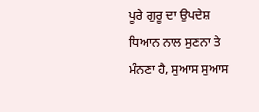ਪੂਰੇ ਗੁਰੂ ਦਾ ਉਪਦੇਸ਼ ਧਿਆਨ ਨਾਲ ਸੁਣਨਾ ਤੇ ਮੰਨਣਾ ਹੈ, ਸੁਆਸ ਸੁਆਸ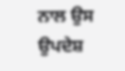ਨਾਲ ਉਸ ਉਪਦੇਸ਼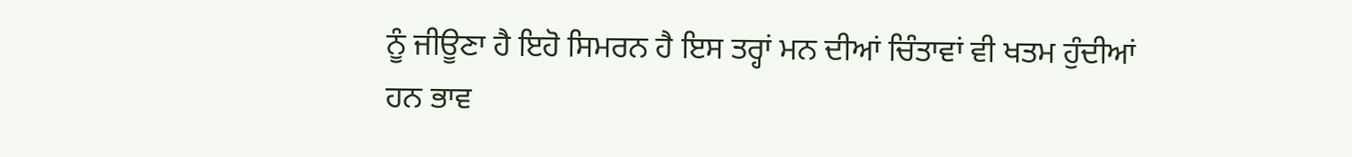ਨੂੰ ਜੀਊਣਾ ਹੈ ਇਹੋ ਸਿਮਰਨ ਹੈ ਇਸ ਤਰ੍ਹਾਂ ਮਨ ਦੀਆਂ ਚਿੰਤਾਵਾਂ ਵੀ ਖਤਮ ਹੁੰਦੀਆਂ ਹਨ ਭਾਵ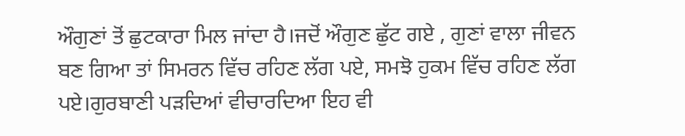ਔਗੁਣਾਂ ਤੋਂ ਛੁਟਕਾਰਾ ਮਿਲ ਜਾਂਦਾ ਹੈ।ਜਦੋਂ ਔਗੁਣ ਛੁੱਟ ਗਏ , ਗੁਣਾਂ ਵਾਲਾ ਜੀਵਨ ਬਣ ਗਿਆ ਤਾਂ ਸਿਮਰਨ ਵਿੱਚ ਰਹਿਣ ਲੱਗ ਪਏ, ਸਮਝੋ ਹੁਕਮ ਵਿੱਚ ਰਹਿਣ ਲੱਗ ਪਏ।ਗੁਰਬਾਣੀ ਪੜਦਿਆਂ ਵੀਚਾਰਦਿਆ ਇਹ ਵੀ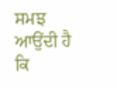ਸਮਝ ਆਉਂਦੀ ਹੈ ਕਿ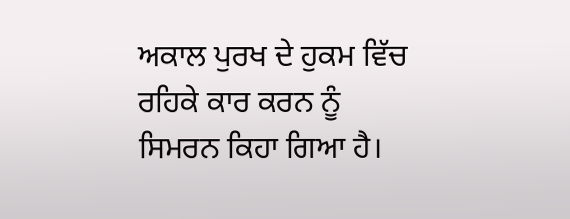ਅਕਾਲ ਪੁਰਖ ਦੇ ਹੁਕਮ ਵਿੱਚ ਰਹਿਕੇ ਕਾਰ ਕਰਨ ਨੂੰ ਸਿਮਰਨ ਕਿਹਾ ਗਿਆ ਹੈ।